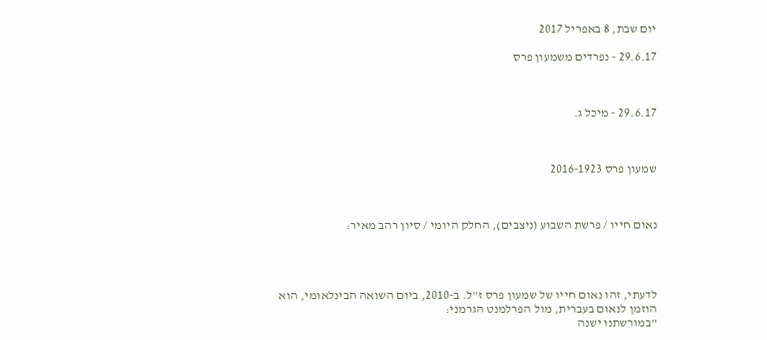יום שבת, 8 באפריל 2017

29.6.17 - נפרדים משמעון פרס



29.6.17 - מיכל ג.



שמעון פרס 2016-1923



נאום חייו / פרשת השבוע (ניצבים), החלק היומי / סיון רהב מאיר:




לדעתי, זהו נאום חייו של שמעון פרס ז"ל. ב-2010, ביום השואה הבינלאומי, הוא הוזמן לנאום בעברית, מול הפרלמנט הגרמני:
"במורשתנו ישנה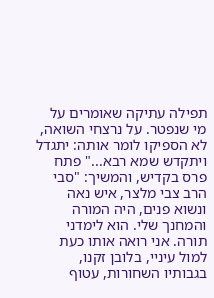תפילה עתיקה שאומרים על מי שנפטר. על נרצחי השואה, לא הספיקו לומר אותה: יתגדל ויתקדש שמא רבא..." פתח פרס בקדיש, והמשיך: "סבי הרב צבי מלצר, איש נאה ונשוא פנים, היה המורה והמחנך שלי. הוא לימדני תורה. אני רואה אותו כעת למול עיניי, בלובן זקנו, בגבותיו השחורות, עטוף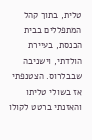טלית, בתוך קהל המתפללים בבית הכנסת, בעיירת הולדתי, וישניבה שבבלרוס. הצטנפתי אז בשולי טליתו והאזנתי ברטט לקולו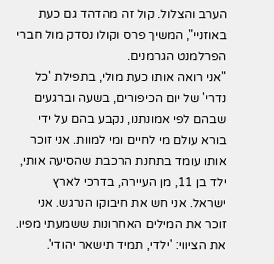הערב והצלול. קול זה מהדהד גם כעת באוזניי", המשיך פרס וקולו נסדק מול חברי הפרלמנט הגרמנים.
"אני רואה אותו כעת מולי, בתפילת 'כל נדרי' של יום הכיפורים, בשעה וברגעים שבהם לפי אמונתנו, נקבע בהם על ידי בורא עולם מי לחיים ומי למוות. אני זוכר אותו עומד בתחנת הרכבת שהסיעה אותי, ילד בן 11, מן העיירה, בדרכי לארץ ישראל. אני חש את חיבוקו הנרגש. אני זוכר את המילים האחרונות ששמעתי מפיו. את הציווי: 'ילדי, תמיד תישאר יהודי'.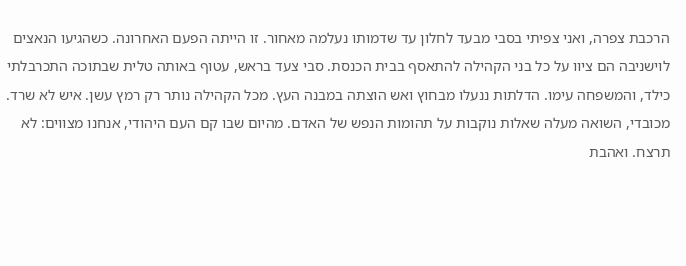הרכבת צפרה, ואני צפיתי בסבי מבעד לחלון עד שדמותו נעלמה מאחור. זו הייתה הפעם האחרונה. כשהגיעו הנאצים לוישניבה הם ציוו על כל בני הקהילה להתאסף בבית הכנסת. סבי צעד בראש, עטוף באותה טלית שבתוכה התכרבלתי כילד, והמשפחה עימו. הדלתות ננעלו מבחוץ ואש הוצתה במבנה העץ. מכל הקהילה נותר רק רמץ עשן. איש לא שרד. מכובדי, השואה מעלה שאלות נוקבות על תהומות הנפש של האדם. מהיום שבו קם העם היהודי, אנחנו מצווים: לא תרצח. ואהבת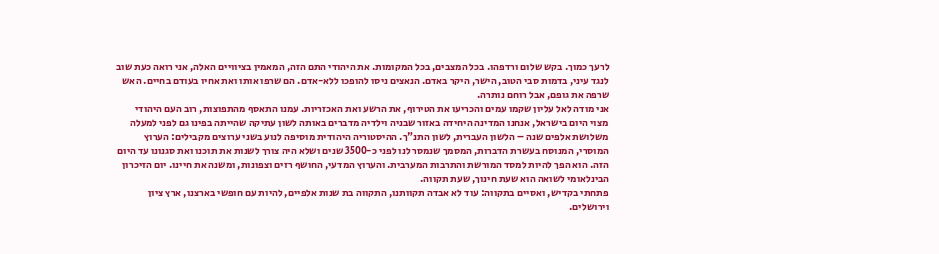לרעך כמוך. בקש שלום ורדפהו. בכל המצבים, בכל המקומות. את היהודי התם הזה, המאמין בציוויים האלה, אני רואה כעת שוב לנגד עיני, בדמות סבי הטוב, הישר, היקר באדם. הנאצים ניסו להופכו ללא-אדם. הם שרפו אותו ואת אחיו בעודם בחיים. האש שרפה את גופם, אבל רוחם נותרה.
אני מודה לאל עליון שקמו עמים והכריעו את הטירוף, את הרשע ואת האכזריות. עמנו התאסף מהתפוצות, רוב העם היהודי מצוי היום בישראל, אנחנו המדינה היחידה באזור שבניה וילדיה מדברים באותה לשון עתיקה שהייתה בפינו גם לפני למעלה משלושת אלפים שנה – הלשון העברית, לשון התנ"ך. ההיסטוריה היהודית מוסיפה לנוע בשני ערוצים מקבילים: הערוץ המוסרי, המנוסח בעשרת הדברות, המסמך שנמסר לנו לפני כ-3500 שנים ושלא היה צורך לשנות את תוכנו ואת סגנונו עד היום הזה. הוא הפך להיות למסד המורשת והתרבות המערבית. והערוץ המדעי, החושף רזים וצפונות, ומשנה את חיינו. יום הזיכרון הבינלאומי לשואה הוא שעת חינוך, שעת תקווה.
פתחתי בקדיש, ואסיים בתקווה: עוד לא אבדה תקוותנו, התקווה בת שנות אלפיים, להיות עם חופשי בארצנו, ארץ ציון וירושלים.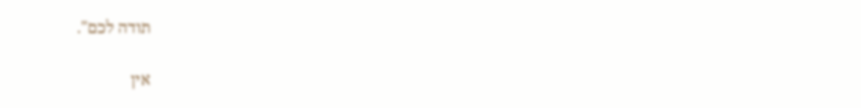תודה לכם".

אין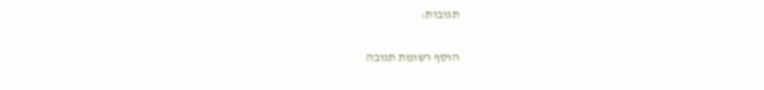תגובות:

הוסף רשומת תגובה